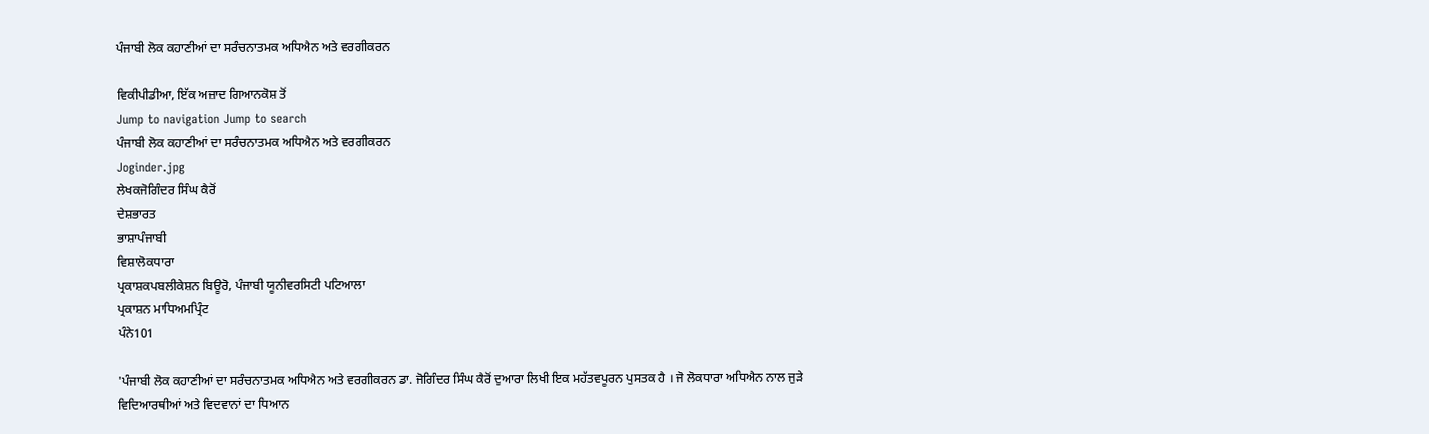ਪੰਜਾਬੀ ਲੋਕ ਕਹਾਣੀਆਂ ਦਾ ਸਰੰਚਨਾਤਮਕ ਅਧਿਐਨ ਅਤੇ ਵਰਗੀਕਰਨ

ਵਿਕੀਪੀਡੀਆ, ਇੱਕ ਅਜ਼ਾਦ ਗਿਆਨਕੋਸ਼ ਤੋਂ
Jump to navigation Jump to search
ਪੰਜਾਬੀ ਲੋਕ ਕਹਾਣੀਆਂ ਦਾ ਸਰੰਚਨਾਤਮਕ ਅਧਿਐਨ ਅਤੇ ਵਰਗੀਕਰਨ
Joginder.jpg
ਲੇਖਕਜੋਗਿੰਦਰ ਸਿੰਘ ਕੈਰੋਂ
ਦੇਸ਼ਭਾਰਤ
ਭਾਸ਼ਾਪੰਜਾਬੀ
ਵਿਸ਼ਾਲੋਕਧਾਰਾ
ਪ੍ਰਕਾਸ਼ਕਪਬਲੀਕੇਸ਼ਨ ਬਿਊਰੋ, ਪੰਜਾਬੀ ਯੂਨੀਵਰਸਿਟੀ ਪਟਿਆਲਾ
ਪ੍ਰਕਾਸ਼ਨ ਮਾਧਿਅਮਪ੍ਰਿੰਟ
ਪੰਨੇ101

'ਪੰਜਾਬੀ ਲੋਕ ਕਹਾਣੀਆਂ ਦਾ ਸਰੰਚਨਾਤਮਕ ਅਧਿਐਨ ਅਤੇ ਵਰਗੀਕਰਨ ਡਾ. ਜੋਗਿੰਦਰ ਸਿੰਘ ਕੈਰੋਂ ਦੁਆਰਾ ਲਿਖੀ ਇਕ ਮਹੱਤਵਪੂਰਨ ਪੁਸਤਕ ਹੈ । ਜੋ ਲੋਕਧਾਰਾ ਅਧਿਐਨ ਨਾਲ ਜੁੜੇ ਵਿਦਿਆਰਥੀਆਂ ਅਤੇ ਵਿਦਵਾਨਾਂ ਦਾ ਧਿਆਨ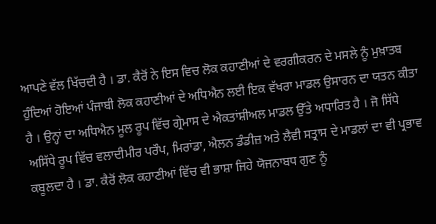ਆਪਣੇ ਵੱਲ ਖਿੱਚਦੀ ਹੈ । ਡਾ. ਕੈਰੋਂ ਨੇ ਇਸ ਵਿਚ ਲੋਕ ਕਹਾਣੀਆਂ ਦੇ ਵਰਗੀਕਰਨ ਦੇ ਮਸਲੇ ਨੂੰ ਮੁਖ਼ਾਤਬ ਹੁੰਦਿਆਂ ਹੋਇਆਂ ਪੰਜਾਬੀ ਲੋਕ ਕਹਾਣੀਆਂ ਦੇ ਅਧਿਐਨ ਲਈ ਇਕ ਵੱਖਰਾ ਮਾਡਲ ਉਸਾਰਨ ਦਾ ਯਤਨ ਕੀਤਾ ਹੈ । ਉਨ੍ਹਾਂ ਦਾ ਅਧਿਐਨ ਮੂਲ ਰੂਪ ਵਿੱਚ ਗ੍ਰੇਮਾਸ ਦੇ ਐਕਤਾਂਸ਼ੀਅਲ ਮਾਡਲ ਉੱਤੇ ਅਧਾਰਿਤ ਹੈ । ਜੋ ਸਿੱਧੇ ਅਸਿੱਧੇ ਰੂਪ ਵਿੱਚ ਵਲਾਦੀਮੀਰ ਪਰੌਪ, ਮਿਰਾਂਡਾ, ਐਲਨ ਡੰਡੀਜ਼ ਅਤੇ ਲੈਵੀ ਸਤ੍ਰਾਸ ਦੇ ਮਾਡਲਾਂ ਦਾ ਵੀ ਪ੍ਰਭਾਵ ਕਬੂਲਦਾ ਹੈ । ਡਾ. ਕੈਰੋਂ ਲੋਕ ਕਹਾਣੀਆਂ ਵਿੱਚ ਵੀ ਭਾਸ਼ਾ ਜਿਹੇ ਯੋਜਨਾਬਧ ਗੁਣ ਨੂੰ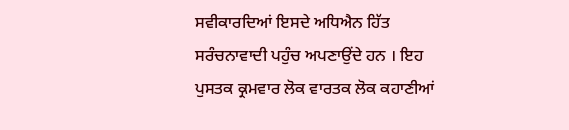ਸਵੀਕਾਰਦਿਆਂ ਇਸਦੇ ਅਧਿਐਨ ਹਿੱਤ ਸਰੰਚਨਾਵਾਦੀ ਪਹੁੰਚ ਅਪਣਾਉਂਦੇ ਹਨ । ਇਹ ਪੁਸਤਕ ਕ੍ਰਮਵਾਰ ਲੋਕ ਵਾਰਤਕ ਲੋਕ ਕਹਾਣੀਆਂ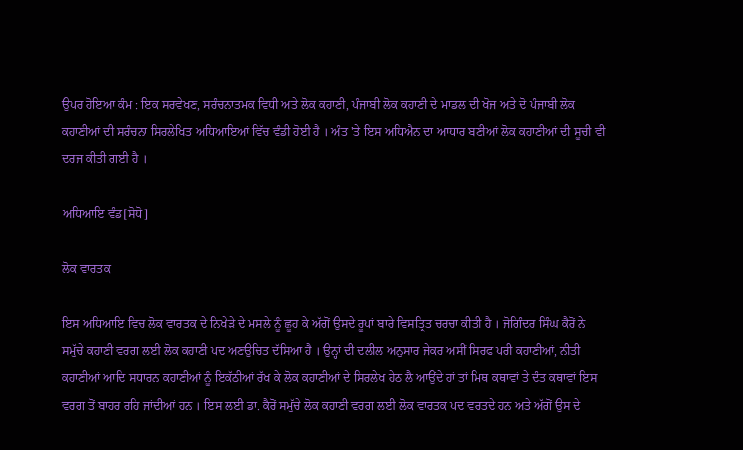ਉਪਰ ਹੋਇਆ ਕੰਮ : ਇਕ ਸਰਵੇਖਣ, ਸਰੰਚਨਾਤਮਕ ਵਿਧੀ ਅਤੇ ਲੋਕ ਕਹਾਣੀ, ਪੰਜਾਬੀ ਲੋਕ ਕਹਾਣੀ ਦੇ ਮਾਡਲ ਦੀ ਖੋਜ ਅਤੇ ਦੋ ਪੰਜਾਬੀ ਲੋਕ ਕਹਾਣੀਆਂ ਦੀ ਸਰੰਚਨਾ ਸਿਰਲੇਖਿਤ ਅਧਿਆਇਆਂ ਵਿੱਚ ਵੰਡੀ ਹੋਈ ਹੈ । ਅੰਤ 'ਤੇ ਇਸ ਅਧਿਐਨ ਦਾ ਆਧਾਰ ਬਣੀਆਂ ਲੋਕ ਕਹਾਣੀਆਂ ਦੀ ਸੂਚੀ ਵੀ ਦਰਜ ਕੀਤੀ ਗਈ ਹੈ ।

ਅਧਿਆਇ ਵੰਡ[ਸੋਧੋ]

ਲੋਕ ਵਾਰਤਕ

ਇਸ ਅਧਿਆਇ ਵਿਚ ਲੋਕ ਵਾਰਤਕ ਦੇ ਨਿਖੇੜੇ ਦੇ ਮਸਲੇ ਨੂੰ ਛੂਹ ਕੇ ਅੱਗੋਂ ਉਸਦੇ ਰੂਪਾਂ ਬਾਰੇ ਵਿਸਤ੍ਰਿਤ ਚਰਚਾ ਕੀਤੀ ਹੈ । ਜੋਗਿੰਦਰ ਸਿੰਘ ਕੈਰੋਂ ਨੇ ਸਮੁੱਚੇ ਕਹਾਣੀ ਵਰਗ ਲਈ ਲੋਕ ਕਹਾਣੀ ਪਦ ਅਣਉਚਿਤ ਦੱਸਿਆ ਹੈ । ਉਨ੍ਹਾਂ ਦੀ ਦਲੀਲ ਅਨੁਸਾਰ ਜੇਕਰ ਅਸੀਂ ਸਿਰਫ ਪਰੀ ਕਹਾਣੀਆਂ, ਨੀਤੀ ਕਹਾਣੀਆਂ ਆਦਿ ਸਧਾਰਨ ਕਹਾਣੀਆਂ ਨੂੰ ਇਕੱਠੀਆਂ ਰੱਖ ਕੇ ਲੋਕ ਕਹਾਣੀਆਂ ਦੇ ਸਿਰਲੇਖ ਹੇਠ ਲੈ ਆਉਂਦੇ ਹਾਂ ਤਾਂ ਮਿਥ ਕਥਾਵਾਂ ਤੇ ਦੰਤ ਕਥਾਵਾਂ ਇਸ ਵਰਗ ਤੋਂ ਬਾਹਰ ਰਹਿ ਜਾਂਦੀਆਂ ਹਨ । ਇਸ ਲਈ ਡਾ. ਕੈਰੋਂ ਸਮੁੱਚੇ ਲੋਕ ਕਹਾਣੀ ਵਰਗ ਲਈ ਲੋਕ ਵਾਰਤਕ ਪਦ ਵਰਤਦੇ ਹਨ ਅਤੇ ਅੱਗੋਂ ਉਸ ਦੇ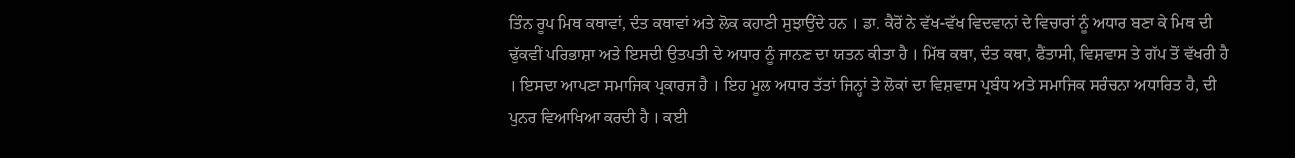ਤਿੰਨ ਰੂਪ ਮਿਥ ਕਥਾਵਾਂ, ਦੰਤ ਕਥਾਵਾਂ ਅਤੇ ਲੋਕ ਕਹਾਣੀ ਸੁਝਾਉਂਦੇ ਹਨ । ਡਾ. ਕੈਰੋਂ ਨੇ ਵੱਖ-ਵੱਖ ਵਿਦਵਾਨਾਂ ਦੇ ਵਿਚਾਰਾਂ ਨੂੰ ਅਧਾਰ ਬਣਾ ਕੇ ਮਿਥ ਦੀ ਢੁੱਕਵੀਂ ਪਰਿਭਾਸ਼ਾ ਅਤੇ ਇਸਦੀ ਉਤਪਤੀ ਦੇ ਅਧਾਰ ਨੂੰ ਜਾਨਣ ਦਾ ਯਤਨ ਕੀਤਾ ਹੈ । ਮਿੱਥ ਕਥਾ, ਦੰਤ ਕਥਾ, ਫੈਂਤਾਸੀ, ਵਿਸ਼ਵਾਸ ਤੇ ਗੱਪ ਤੋਂ ਵੱਖਰੀ ਹੈ । ਇਸਦਾ ਆਪਣਾ ਸਮਾਜਿਕ ਪ੍ਰਕਾਰਜ ਹੈ । ਇਹ ਮੂਲ ਅਧਾਰ ਤੱਤਾਂ ਜਿਨ੍ਹਾਂ ਤੇ ਲੋਕਾਂ ਦਾ ਵਿਸ਼ਵਾਸ ਪ੍ਰਬੰਧ ਅਤੇ ਸਮਾਜਿਕ ਸਰੰਚਨਾ ਅਧਾਰਿਤ ਹੈ, ਦੀ ਪੁਨਰ ਵਿਆਖਿਆ ਕਰਦੀ ਹੈ । ਕਈ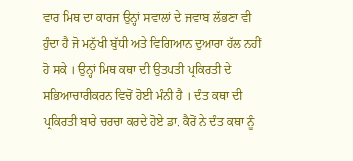ਵਾਰ ਮਿਥ ਦਾ ਕਾਰਜ ਉਨ੍ਹਾਂ ਸਵਾਲਾਂ ਦੇ ਜਵਾਬ ਲੱਭਣਾ ਵੀ ਹੁੰਦਾ ਹੈ ਜੋ ਮਨੁੱਖੀ ਬੁੱਧੀ ਅਤੇ ਵਿਗਿਆਨ ਦੁਆਰਾ ਹੱਲ ਨਹੀਂ ਹੋ ਸਕੇ । ਉਨ੍ਹਾਂ ਮਿਥ ਕਥਾ ਦੀ ਉਤਪਤੀ ਪ੍ਰਕਿਰਤੀ ਦੇ ਸਭਿਆਚਾਰੀਕਰਨ ਵਿਚੋਂ ਹੋਈ ਮੰਨੀ ਹੈ । ਦੰਤ ਕਥਾ ਦੀ ਪ੍ਰਕਿਰਤੀ ਬਾਰੇ ਚਰਚਾ ਕਰਦੇ ਹੋਏ ਡਾ. ਕੈਰੋਂ ਨੇ ਦੰਤ ਕਥਾ ਨੂੰ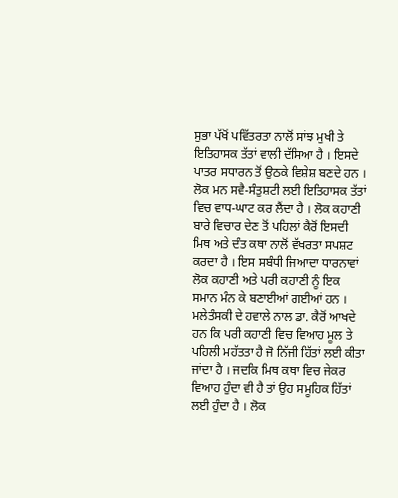ਸੁਭਾ ਪੱਖੋਂ ਪਵਿੱਤਰਤਾ ਨਾਲੋਂ ਸਾਂਝ ਮੁਖੀ ਤੇ ਇਤਿਹਾਸਕ ਤੱਤਾਂ ਵਾਲੀ ਦੱਸਿਆ ਹੈ । ਇਸਦੇ ਪਾਤਰ ਸਧਾਰਨ ਤੋਂ ਉਠਕੇ ਵਿਸ਼ੇਸ਼ ਬਣਦੇ ਹਨ । ਲੋਕ ਮਨ ਸਵੈ-ਸੰਤੁਸ਼ਟੀ ਲਈ ਇਤਿਹਾਸਕ ਤੱਤਾਂ ਵਿਚ ਵਾਧ-ਘਾਟ ਕਰ ਲੈਂਦਾ ਹੈ । ਲੋਕ ਕਹਾਣੀ ਬਾਰੇ ਵਿਚਾਰ ਦੇਣ ਤੋਂ ਪਹਿਲਾਂ ਕੈਰੋਂ ਇਸਦੀ ਮਿਥ ਅਤੇ ਦੰਤ ਕਥਾ ਨਾਲੋਂ ਵੱਖਰਤਾ ਸਪਸ਼ਟ ਕਰਦਾ ਹੈ । ਇਸ ਸਬੰਧੀ ਜਿਆਦਾ ਧਾਰਨਾਵਾਂ ਲੋਕ ਕਹਾਣੀ ਅਤੇ ਪਰੀ ਕਹਾਣੀ ਨੂੰ ਇਕ ਸਮਾਨ ਮੰਨ ਕੇ ਬਣਾਈਆਂ ਗਈਆਂ ਹਨ । ਮਲੇਤੰਸਕੀ ਦੇ ਹਵਾਲੇ ਨਾਲ ਡਾ. ਕੈਰੋਂ ਆਖਦੇ ਹਨ ਕਿ ਪਰੀ ਕਹਾਣੀ ਵਿਚ ਵਿਆਹ ਮੂਲ ਤੇ ਪਹਿਲੀ ਮਹੱਤਤਾ ਹੈ ਜੋ ਨਿੱਜੀ ਹਿੱਤਾਂ ਲਈ ਕੀਤਾ ਜਾਂਦਾ ਹੈ । ਜਦਕਿ ਮਿਥ ਕਥਾ ਵਿਚ ਜੇਕਰ ਵਿਆਹ ਹੁੰਦਾ ਵੀ ਹੈ ਤਾਂ ਉਹ ਸਮੂਹਿਕ ਹਿੱਤਾਂ ਲਈ ਹੁੰਦਾ ਹੈ । ਲੋਕ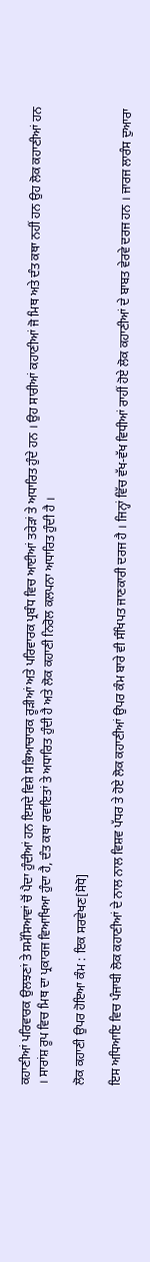ਕਹਾਣੀਆਂ ਪਰਿਵਾਰਕ ਉਲਝਣਾਂ ਤੇ ਸਮੱਸਿਆਵਾਂ ਚੋਂ ਪੈਦਾ ਹੁੰਦੀਆਂ ਹਨ ਇਸਦੇ ਵਿਸ਼ੇ ਸਭਿਆਚਾਰਕ ਰੂੜੀਆਂ ਅਤੇ ਪਰਿਵਾਰਕ ਪ੍ਰਬੰਧ ਵਿਚ ਆਈਆਂ ਤਰੇੜਾਂ ਤੇ ਅਧਾਰਿਤ ਹੁੰਦੇ ਹਨ । ਉਹ ਸਾਰੀਆਂ ਕਹਾਣੀਆਂ ਜੋ ਮਿਥ ਅਤੇ ਦੰਤ ਕਥਾ ਨਹੀਂ ਹਨ ਉਹ ਲੋਕ ਕਹਾਣੀਆਂ ਹਨ । ਸਾਰਾਂਸ਼ ਰੂਪ ਵਿਚ ਮਿਥ ਦਾ ਪ੍ਰਕਾਰਜ ਵਿਆਖਿਆ ਹੁੰਦਾ ਹੈ, ਦੰਤ ਕਥਾ ਰਵਾਇਤਾਂ ਤੇ ਅਧਾਰਿਤ ਹੁੰਦੀ ਹੈ ਅਤੇ ਲੋਕ ਕਹਾਣੀ ਨਿਰੋਲ ਕਲਪਨਾ ਅਧਾਰਿਤ ਹੁੰਦੀ ਹੈ ।

ਲੋਕ ਕਹਾਣੀ ਉਪਰ ਹੋਇਆ ਕੰਮ : ਇਕ ਸਰਵੇਖਣ[ਸੋਧੋ]

ਇਸ ਅਧਿਆਇ ਵਿਚ ਪੰਜਾਬੀ ਲੋਕ ਕਹਾਣੀਆਂ ਦੇ ਨਾਲ ਨਾਲ ਵਿਸ਼ਵ ਪੱਧਰ ਤੇ ਹੋਏ ਲੋਕ ਕਹਾਣੀਆਂ ਉਪਰ ਕੰਮ ਬਾਰੇ ਵੀ ਸੰਖਿਪਤ ਜਾਣਕਾਰੀ ਦਰਜ ਹੈ । ਜਿਨ੍ਹਾਂ ਵਿੱਚ ਵੱਖ-ਵੱਖ ਵਿਧੀਆਂ ਰਾਹੀਂ ਹੋਏ ਲੋਕ ਕਹਾਣੀਆਂ ਦੇ ਬਾਬਤ ਵੇਰਵੇ ਦਰਜ ਹਨ । ਜਾਰਜ ਲਾਰੰਸ ਦੁਆਰਾ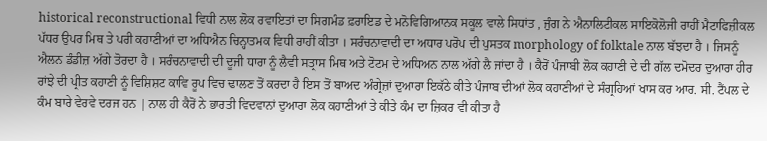historical reconstructional ਵਿਧੀ ਨਾਲ ਲੋਕ ਰਵਾਇਤਾਂ ਦਾ ਸਿਗਮੰਡ ਫ਼ਰਾਇਡ ਦੇ ਮਨੋਵਿਗਿਆਨਕ ਸਕੂਲ ਵਾਲੇ ਸਿਧਾਂਤ , ਜੁੰਗ ਨੇ ਐਨਾਲਿਟੀਕਲ ਸਾਇਕੋਲੋਜੀ ਰਾਹੀਂ ਮੈਟਾਫਿਜ਼ੀਕਲ ਪੱਧਰ ਉਪਰ ਮਿਥ ਤੇ ਪਰੀ ਕਹਾਣੀਆਂ ਦਾ ਅਧਿਐਨ ਚਿਨ੍ਹਾਤਮਕ ਵਿਧੀ ਰਾਹੀਂ ਕੀਤਾ । ਸਰੰਚਨਾਵਾਦੀ ਦਾ ਅਧਾਰ ਪਰੋਪ ਦੀ ਪੁਸਤਕ morphology of folktale ਨਾਲ ਬੱਝਦਾ ਹੈ । ਜਿਸਨੂੰ ਐਲਨ ਡੰਡੀਜ਼ ਅੱਗੇ ਤੋਰਦਾ ਹੈ । ਸਰੰਚਨਾਵਾਦੀ ਦੀ ਦੂਜੀ ਧਾਰਾ ਨੂੰ ਲੈਵੀ ਸਤ੍ਰਾਸ ਮਿਥ ਅਤੇ ਟੋਟਮ ਦੇ ਅਧਿਅਨ ਨਾਲ ਅੱਗੇ ਲੈ ਜਾਂਦਾ ਹੈ । ਕੈਰੋਂ ਪੰਜਾਬੀ ਲੋਕ ਕਹਾਣੀ ਦੇ ਦੀ ਗੱਲ ਦਮੋਦਰ ਦੁਆਰਾ ਹੀਰ ਰਾਂਝੇ ਦੀ ਪ੍ਰੀਤ ਕਹਾਣੀ ਨੂੰ ਵਿਸ਼ਿਸ਼ਟ ਕਾਵਿ ਰੂਪ ਵਿਚ ਢਾਲਣ ਤੋਂ ਕਰਦਾ ਹੈ ਇਸ ਤੋਂ ਬਾਅਦ ਅੰਗ੍ਰੇਜ਼ਾਂ ਦੁਆਰਾ ਇਕੱਠੇ ਕੀਤੇ ਪੰਜਾਬ ਦੀਆਂ ਲੋਕ ਕਹਾਣੀਆਂ ਦੇ ਸੰਗ੍ਰਹਿਆਂ ਖਾਸ ਕਰ ਆਰ. ਸੀ. ਟੈਂਪਲ ਦੇ ਕੰਮ ਬਾਰੇ ਵੇਰਵੇ ਦਰਜ ਹਨ | ਨਾਲ ਹੀ ਕੈਰੋਂ ਨੇ ਭਾਰਤੀ ਵਿਦਵਾਨਾਂ ਦੁਆਰਾ ਲੋਕ ਕਹਾਣੀਆਂ ਤੇ ਕੀਤੇ ਕੰਮ ਦਾ ਜ਼ਿਕਰ ਵੀ ਕੀਤਾ ਹੈ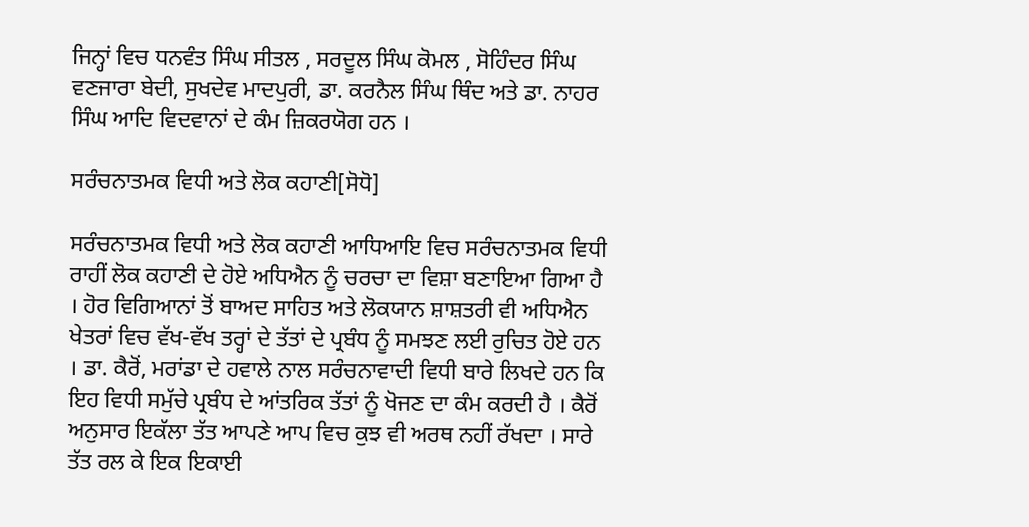ਜਿਨ੍ਹਾਂ ਵਿਚ ਧਨਵੰਤ ਸਿੰਘ ਸੀਤਲ , ਸਰਦੂਲ ਸਿੰਘ ਕੋਮਲ , ਸੋਹਿੰਦਰ ਸਿੰਘ ਵਣਜਾਰਾ ਬੇਦੀ, ਸੁਖਦੇਵ ਮਾਦਪੁਰੀ, ਡਾ. ਕਰਨੈਲ ਸਿੰਘ ਥਿੰਦ ਅਤੇ ਡਾ. ਨਾਹਰ ਸਿੰਘ ਆਦਿ ਵਿਦਵਾਨਾਂ ਦੇ ਕੰਮ ਜ਼ਿਕਰਯੋਗ ਹਨ ।

ਸਰੰਚਨਾਤਮਕ ਵਿਧੀ ਅਤੇ ਲੋਕ ਕਹਾਣੀ[ਸੋਧੋ]

ਸਰੰਚਨਾਤਮਕ ਵਿਧੀ ਅਤੇ ਲੋਕ ਕਹਾਣੀ ਆਧਿਆਇ ਵਿਚ ਸਰੰਚਨਾਤਮਕ ਵਿਧੀ ਰਾਹੀਂ ਲੋਕ ਕਹਾਣੀ ਦੇ ਹੋਏ ਅਧਿਐਨ ਨੂੰ ਚਰਚਾ ਦਾ ਵਿਸ਼ਾ ਬਣਾਇਆ ਗਿਆ ਹੈ । ਹੋਰ ਵਿਗਿਆਨਾਂ ਤੋਂ ਬਾਅਦ ਸਾਹਿਤ ਅਤੇ ਲੋਕਯਾਨ ਸ਼ਾਸ਼ਤਰੀ ਵੀ ਅਧਿਐਨ ਖੇਤਰਾਂ ਵਿਚ ਵੱਖ-ਵੱਖ ਤਰ੍ਹਾਂ ਦੇ ਤੱਤਾਂ ਦੇ ਪ੍ਰਬੰਧ ਨੂੰ ਸਮਝਣ ਲਈ ਰੁਚਿਤ ਹੋਏ ਹਨ । ਡਾ. ਕੈਰੋਂ, ਮਰਾਂਡਾ ਦੇ ਹਵਾਲੇ ਨਾਲ ਸਰੰਚਨਾਵਾਦੀ ਵਿਧੀ ਬਾਰੇ ਲਿਖਦੇ ਹਨ ਕਿ ਇਹ ਵਿਧੀ ਸਮੁੱਚੇ ਪ੍ਰਬੰਧ ਦੇ ਆਂਤਰਿਕ ਤੱਤਾਂ ਨੂੰ ਖੋਜਣ ਦਾ ਕੰਮ ਕਰਦੀ ਹੈ । ਕੈਰੋਂ ਅਨੁਸਾਰ ਇਕੱਲਾ ਤੱਤ ਆਪਣੇ ਆਪ ਵਿਚ ਕੁਝ ਵੀ ਅਰਥ ਨਹੀਂ ਰੱਖਦਾ । ਸਾਰੇ ਤੱਤ ਰਲ ਕੇ ਇਕ ਇਕਾਈ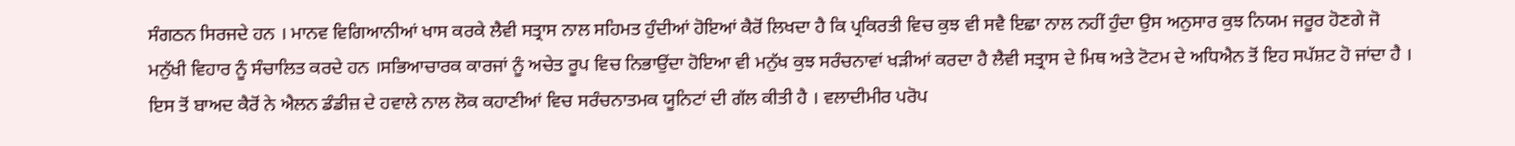ਸੰਗਠਨ ਸਿਰਜਦੇ ਹਨ । ਮਾਨਵ ਵਿਗਿਆਨੀਆਂ ਖਾਸ ਕਰਕੇ ਲੈਵੀ ਸਤ੍ਰਾਸ ਨਾਲ ਸਹਿਮਤ ਹੁੰਦੀਆਂ ਹੋਇਆਂ ਕੈਰੋਂ ਲਿਖਦਾ ਹੈ ਕਿ ਪ੍ਰਕਿਰਤੀ ਵਿਚ ਕੁਝ ਵੀ ਸਵੈ ਇਛਾ ਨਾਲ ਨਹੀਂ ਹੁੰਦਾ ਉਸ ਅਨੁਸਾਰ ਕੁਝ ਨਿਯਮ ਜਰੂਰ ਹੋਣਗੇ ਜੋ ਮਨੁੱਖੀ ਵਿਹਾਰ ਨੂੰ ਸੰਚਾਲਿਤ ਕਰਦੇ ਹਨ ।ਸਭਿਆਚਾਰਕ ਕਾਰਜਾਂ ਨੂੰ ਅਚੇਤ ਰੂਪ ਵਿਚ ਨਿਭਾਉਂਦਾ ਹੋਇਆ ਵੀ ਮਨੁੱਖ ਕੁਝ ਸਰੰਚਨਾਵਾਂ ਖੜੀਆਂ ਕਰਦਾ ਹੈ ਲੈਵੀ ਸਤ੍ਰਾਸ ਦੇ ਮਿਥ ਅਤੇ ਟੋਟਮ ਦੇ ਅਧਿਐਨ ਤੋਂ ਇਹ ਸਪੱਸ਼ਟ ਹੋ ਜਾਂਦਾ ਹੈ । ਇਸ ਤੋਂ ਬਾਅਦ ਕੈਰੋਂ ਨੇ ਐਲਨ ਡੰਡੀਜ਼ ਦੇ ਹਵਾਲੇ ਨਾਲ ਲੋਕ ਕਹਾਣੀਆਂ ਵਿਚ ਸਰੰਚਨਾਤਮਕ ਯੂਨਿਟਾਂ ਦੀ ਗੱਲ ਕੀਤੀ ਹੈ । ਵਲਾਦੀਮੀਰ ਪਰੋਪ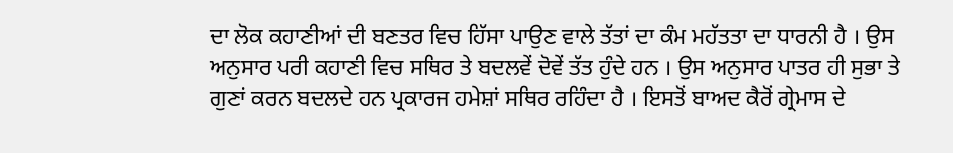ਦਾ ਲੋਕ ਕਹਾਣੀਆਂ ਦੀ ਬਣਤਰ ਵਿਚ ਹਿੱਸਾ ਪਾਉਣ ਵਾਲੇ ਤੱਤਾਂ ਦਾ ਕੰਮ ਮਹੱਤਤਾ ਦਾ ਧਾਰਨੀ ਹੈ । ਉਸ ਅਨੁਸਾਰ ਪਰੀ ਕਹਾਣੀ ਵਿਚ ਸਥਿਰ ਤੇ ਬਦਲਵੇਂ ਦੋਵੇਂ ਤੱਤ ਹੁੰਦੇ ਹਨ । ਉਸ ਅਨੁਸਾਰ ਪਾਤਰ ਹੀ ਸੁਭਾ ਤੇ ਗੁਣਾਂ ਕਰਨ ਬਦਲਦੇ ਹਨ ਪ੍ਰਕਾਰਜ ਹਮੇਸ਼ਾਂ ਸਥਿਰ ਰਹਿੰਦਾ ਹੈ । ਇਸਤੋਂ ਬਾਅਦ ਕੈਰੋਂ ਗ੍ਰੇਮਾਸ ਦੇ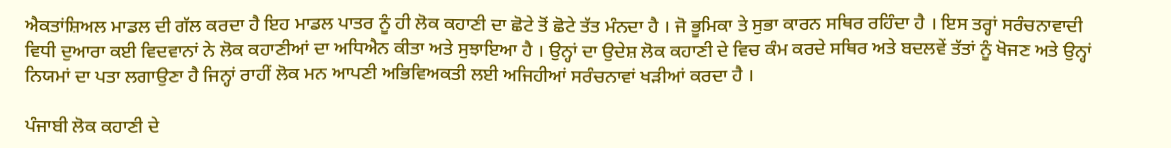ਐਕਤਾਂਸ਼ਿਅਲ ਮਾਡਲ ਦੀ ਗੱਲ ਕਰਦਾ ਹੈ ਇਹ ਮਾਡਲ ਪਾਤਰ ਨੂੰ ਹੀ ਲੋਕ ਕਹਾਣੀ ਦਾ ਛੋਟੇ ਤੋਂ ਛੋਟੇ ਤੱਤ ਮੰਨਦਾ ਹੈ । ਜੋ ਭੂਮਿਕਾ ਤੇ ਸੁਭਾ ਕਾਰਨ ਸਥਿਰ ਰਹਿੰਦਾ ਹੈ । ਇਸ ਤਰ੍ਹਾਂ ਸਰੰਚਨਾਵਾਦੀ ਵਿਧੀ ਦੁਆਰਾ ਕਈ ਵਿਦਵਾਨਾਂ ਨੇ ਲੋਕ ਕਹਾਣੀਆਂ ਦਾ ਅਧਿਐਨ ਕੀਤਾ ਅਤੇ ਸੁਝਾਇਆ ਹੈ । ਉਨ੍ਹਾਂ ਦਾ ਉਦੇਸ਼ ਲੋਕ ਕਹਾਣੀ ਦੇ ਵਿਚ ਕੰਮ ਕਰਦੇ ਸਥਿਰ ਅਤੇ ਬਦਲਵੇਂ ਤੱਤਾਂ ਨੂੰ ਖੋਜਣ ਅਤੇ ਉਨ੍ਹਾਂ ਨਿਯਮਾਂ ਦਾ ਪਤਾ ਲਗਾਉਣਾ ਹੈ ਜਿਨ੍ਹਾਂ ਰਾਹੀਂ ਲੋਕ ਮਨ ਆਪਣੀ ਅਭਿਵਿਅਕਤੀ ਲਈ ਅਜਿਹੀਆਂ ਸਰੰਚਨਾਵਾਂ ਖੜੀਆਂ ਕਰਦਾ ਹੈ ।

ਪੰਜਾਬੀ ਲੋਕ ਕਹਾਣੀ ਦੇ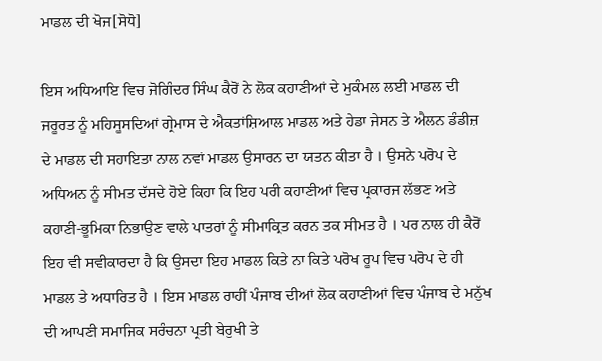ਮਾਡਲ ਦੀ ਖੋਜ[ਸੋਧੋ]

ਇਸ ਅਧਿਆਇ ਵਿਚ ਜੋਗਿੰਦਰ ਸਿੰਘ ਕੈਰੋਂ ਨੇ ਲੋਕ ਕਹਾਣੀਆਂ ਦੇ ਮੁਕੰਮਲ ਲਈ ਮਾਡਲ ਦੀ ਜਰੂਰਤ ਨੂੰ ਮਹਿਸੂਸਦਿਆਂ ਗ੍ਰੇਮਾਸ ਦੇ ਐਕਤਾਂਸ਼ਿਆਲ ਮਾਡਲ ਅਤੇ ਹੇਡਾ ਜੇਸਨ ਤੇ ਐਲਨ ਡੰਡੀਜ਼ ਦੇ ਮਾਡਲ ਦੀ ਸਹਾਇਤਾ ਨਾਲ ਨਵਾਂ ਮਾਡਲ ਉਸਾਰਨ ਦਾ ਯਤਨ ਕੀਤਾ ਹੈ । ਉਸਨੇ ਪਰੋਪ ਦੇ ਅਧਿਅਨ ਨੂੰ ਸੀਮਤ ਦੱਸਦੇ ਹੋਏ ਕਿਹਾ ਕਿ ਇਹ ਪਰੀ ਕਹਾਣੀਆਂ ਵਿਚ ਪ੍ਰਕਾਰਜ ਲੱਭਣ ਅਤੇ ਕਹਾਣੀ-ਭੂਮਿਕਾ ਨਿਭਾਉਣ ਵਾਲੇ ਪਾਤਰਾਂ ਨੂੰ ਸੀਮਾਕ੍ਰਿਤ ਕਰਨ ਤਕ ਸੀਮਤ ਹੈ । ਪਰ ਨਾਲ ਹੀ ਕੈਰੋਂ ਇਹ ਵੀ ਸਵੀਕਾਰਦਾ ਹੈ ਕਿ ਉਸਦਾ ਇਹ ਮਾਡਲ ਕਿਤੇ ਨਾ ਕਿਤੇ ਪਰੋਖ ਰੂਪ ਵਿਚ ਪਰੋਪ ਦੇ ਹੀ ਮਾਡਲ ਤੇ ਅਧਾਰਿਤ ਹੈ । ਇਸ ਮਾਡਲ ਰਾਹੀਂ ਪੰਜਾਬ ਦੀਆਂ ਲੋਕ ਕਹਾਣੀਆਂ ਵਿਚ ਪੰਜਾਬ ਦੇ ਮਨੁੱਖ ਦੀ ਆਪਣੀ ਸਮਾਜਿਕ ਸਰੰਚਨਾ ਪ੍ਰਤੀ ਬੇਰੁਖੀ ਤੇ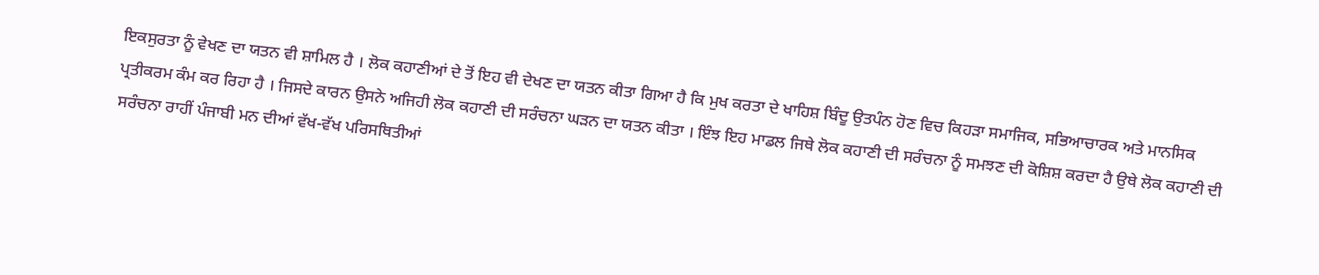ਇਕਸੁਰਤਾ ਨੂੰ ਵੇਖਣ ਦਾ ਯਤਨ ਵੀ ਸ਼ਾਮਿਲ ਹੈ । ਲੋਕ ਕਹਾਣੀਆਂ ਦੇ ਤੋਂ ਇਹ ਵੀ ਦੇਖਣ ਦਾ ਯਤਨ ਕੀਤਾ ਗਿਆ ਹੈ ਕਿ ਮੁਖ ਕਰਤਾ ਦੇ ਖਾਹਿਸ਼ ਬਿੰਦੂ ਉਤਪੰਨ ਹੋਣ ਵਿਚ ਕਿਹੜਾ ਸਮਾਜਿਕ, ਸਭਿਆਚਾਰਕ ਅਤੇ ਮਾਨਸਿਕ ਪ੍ਰਤੀਕਰਮ ਕੰਮ ਕਰ ਰਿਹਾ ਹੈ । ਜਿਸਦੇ ਕਾਰਨ ਉਸਨੇ ਅਜਿਹੀ ਲੋਕ ਕਹਾਣੀ ਦੀ ਸਰੰਚਨਾ ਘੜਨ ਦਾ ਯਤਨ ਕੀਤਾ । ਇੰਝ ਇਹ ਮਾਡਲ ਜਿਥੇ ਲੋਕ ਕਹਾਣੀ ਦੀ ਸਰੰਚਨਾ ਨੂੰ ਸਮਝਣ ਦੀ ਕੋਸ਼ਿਸ਼ ਕਰਦਾ ਹੈ ਉਥੇ ਲੋਕ ਕਹਾਣੀ ਦੀ ਸਰੰਚਨਾ ਰਾਹੀਂ ਪੰਜਾਬੀ ਮਨ ਦੀਆਂ ਵੱਖ-ਵੱਖ ਪਰਿਸਥਿਤੀਆਂ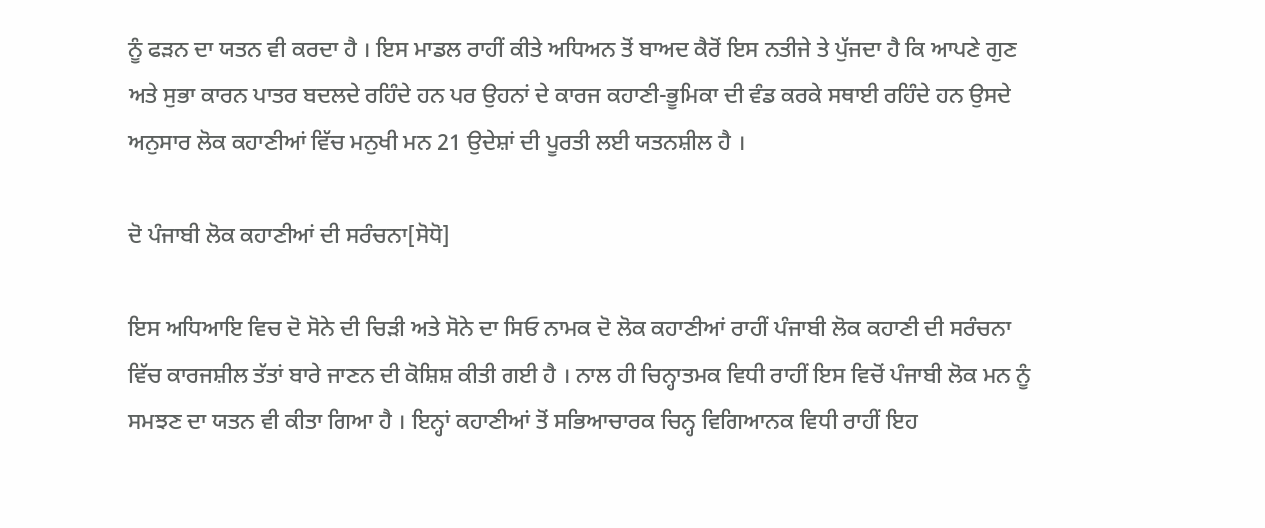ਨੂੰ ਫੜਨ ਦਾ ਯਤਨ ਵੀ ਕਰਦਾ ਹੈ । ਇਸ ਮਾਡਲ ਰਾਹੀਂ ਕੀਤੇ ਅਧਿਅਨ ਤੋਂ ਬਾਅਦ ਕੈਰੋਂ ਇਸ ਨਤੀਜੇ ਤੇ ਪੁੱਜਦਾ ਹੈ ਕਿ ਆਪਣੇ ਗੁਣ ਅਤੇ ਸੁਭਾ ਕਾਰਨ ਪਾਤਰ ਬਦਲਦੇ ਰਹਿੰਦੇ ਹਨ ਪਰ ਉਹਨਾਂ ਦੇ ਕਾਰਜ ਕਹਾਣੀ-ਭੂਮਿਕਾ ਦੀ ਵੰਡ ਕਰਕੇ ਸਥਾਈ ਰਹਿੰਦੇ ਹਨ ਉਸਦੇ ਅਨੁਸਾਰ ਲੋਕ ਕਹਾਣੀਆਂ ਵਿੱਚ ਮਨੁਖੀ ਮਨ 21 ਉਦੇਸ਼ਾਂ ਦੀ ਪੂਰਤੀ ਲਈ ਯਤਨਸ਼ੀਲ ਹੈ ।

ਦੋ ਪੰਜਾਬੀ ਲੋਕ ਕਹਾਣੀਆਂ ਦੀ ਸਰੰਚਨਾ[ਸੋਧੋ]

ਇਸ ਅਧਿਆਇ ਵਿਚ ਦੋ ਸੋਨੇ ਦੀ ਚਿੜੀ ਅਤੇ ਸੋਨੇ ਦਾ ਸਿਓ ਨਾਮਕ ਦੋ ਲੋਕ ਕਹਾਣੀਆਂ ਰਾਹੀਂ ਪੰਜਾਬੀ ਲੋਕ ਕਹਾਣੀ ਦੀ ਸਰੰਚਨਾ ਵਿੱਚ ਕਾਰਜਸ਼ੀਲ ਤੱਤਾਂ ਬਾਰੇ ਜਾਣਨ ਦੀ ਕੋਸ਼ਿਸ਼ ਕੀਤੀ ਗਈ ਹੈ । ਨਾਲ ਹੀ ਚਿਨ੍ਹਾਤਮਕ ਵਿਧੀ ਰਾਹੀਂ ਇਸ ਵਿਚੋਂ ਪੰਜਾਬੀ ਲੋਕ ਮਨ ਨੂੰ ਸਮਝਣ ਦਾ ਯਤਨ ਵੀ ਕੀਤਾ ਗਿਆ ਹੈ । ਇਨ੍ਹਾਂ ਕਹਾਣੀਆਂ ਤੋਂ ਸਭਿਆਚਾਰਕ ਚਿਨ੍ਹ ਵਿਗਿਆਨਕ ਵਿਧੀ ਰਾਹੀਂ ਇਹ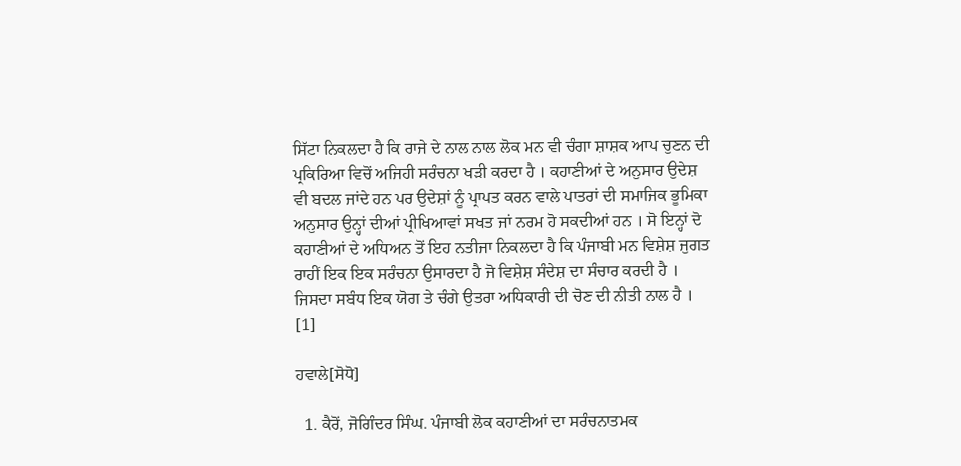ਸਿੱਟਾ ਨਿਕਲਦਾ ਹੈ ਕਿ ਰਾਜੇ ਦੇ ਨਾਲ ਨਾਲ ਲੋਕ ਮਨ ਵੀ ਚੰਗਾ ਸ਼ਾਸ਼ਕ ਆਪ ਚੁਣਨ ਦੀ ਪ੍ਰਕਿਰਿਆ ਵਿਚੋਂ ਅਜਿਹੀ ਸਰੰਚਨਾ ਖੜੀ ਕਰਦਾ ਹੈ । ਕਹਾਣੀਆਂ ਦੇ ਅਨੁਸਾਰ ਉਦੇਸ਼ ਵੀ ਬਦਲ ਜਾਂਦੇ ਹਨ ਪਰ ਉਦੇਸ਼ਾਂ ਨੂੰ ਪ੍ਰਾਪਤ ਕਰਨ ਵਾਲੇ ਪਾਤਰਾਂ ਦੀ ਸਮਾਜਿਕ ਭੂਮਿਕਾ ਅਨੁਸਾਰ ਉਨ੍ਹਾਂ ਦੀਆਂ ਪ੍ਰੀਖਿਆਵਾਂ ਸਖਤ ਜਾਂ ਨਰਮ ਹੋ ਸਕਦੀਆਂ ਹਨ । ਸੋ ਇਨ੍ਹਾਂ ਦੋ ਕਹਾਣੀਆਂ ਦੇ ਅਧਿਅਨ ਤੋਂ ਇਹ ਨਤੀਜਾ ਨਿਕਲਦਾ ਹੈ ਕਿ ਪੰਜਾਬੀ ਮਨ ਵਿਸ਼ੇਸ਼ ਜੁਗਤ ਰਾਹੀਂ ਇਕ ਇਕ ਸਰੰਚਨਾ ਉਸਾਰਦਾ ਹੈ ਜੋ ਵਿਸ਼ੇਸ਼ ਸੰਦੇਸ਼ ਦਾ ਸੰਚਾਰ ਕਰਦੀ ਹੈ । ਜਿਸਦਾ ਸਬੰਧ ਇਕ ਯੋਗ ਤੇ ਚੰਗੇ ਉਤਰਾ ਅਧਿਕਾਰੀ ਦੀ ਚੋਣ ਦੀ ਨੀਤੀ ਨਾਲ ਹੈ । [1]

ਹਵਾਲੇ[ਸੋਧੋ]

  1. ਕੈਰੋਂ, ਜੋਗਿੰਦਰ ਸਿੰਘ. ਪੰਜਾਬੀ ਲੋਕ ਕਹਾਣੀਆਂ ਦਾ ਸਰੰਚਨਾਤਮਕ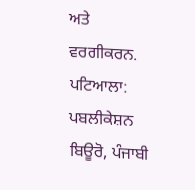ਅਤੇ ਵਰਗੀਕਰਨ. ਪਟਿਆਲਾ: ਪਬਲੀਕੇਸ਼ਨ ਬਿਊਰੋ, ਪੰਜਾਬੀ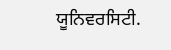ਯੂਨਿਵਰਸਿਟੀ.